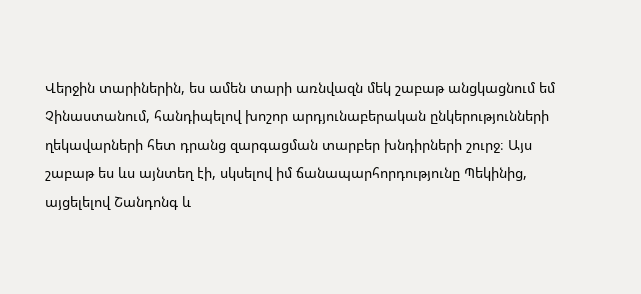Վերջին տարիներին, ես ամեն տարի առնվազն մեկ շաբաթ անցկացնում եմ Չինաստանում, հանդիպելով խոշոր արդյունաբերական ընկերությունների ղեկավարների հետ դրանց զարգացման տարբեր խնդիրների շուրջ։ Այս շաբաթ ես ևս այնտեղ էի, սկսելով իմ ճանապարհորդությունը Պեկինից, այցելելով Շանդոնգ և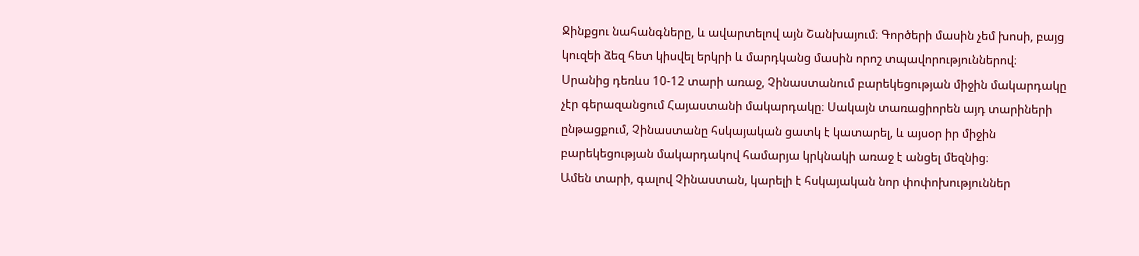Ջինքցու նահանգները, և ավարտելով այն Շանխայում։ Գործերի մասին չեմ խոսի, բայց կուզեի ձեզ հետ կիսվել երկրի և մարդկանց մասին որոշ տպավորություններով։
Սրանից դեռևս 10-12 տարի առաջ, Չինաստանում բարեկեցության միջին մակարդակը չէր գերազանցում Հայաստանի մակարդակը։ Սակայն տառացիորեն այդ տարիների ընթացքում, Չինաստանը հսկայական ցատկ է կատարել, և այսօր իր միջին բարեկեցության մակարդակով համարյա կրկնակի առաջ է անցել մեզնից։
Ամեն տարի, գալով Չինաստան, կարելի է հսկայական նոր փոփոխություններ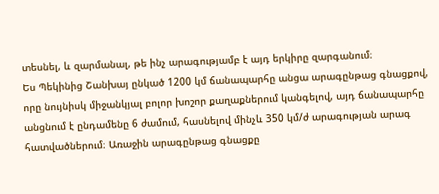տեսնել, և զարմանալ, թե ինչ արագությամբ է այդ երկիրը զարգանում։
Ես Պեկինից Շանխայ ընկած 1200 կմ ճանապարհը անցա արագընթաց գնացքով, որը նույնիսկ միջանկյալ բոլոր խոշոր քաղաքներում կանգելով, այդ ճանապարհը անցնում է ընդամենը 6 ժամում, հասնելով մինչև 350 կմ/ժ արագության արագ հատվածներում։ Առաջին արագընթաց գնացքը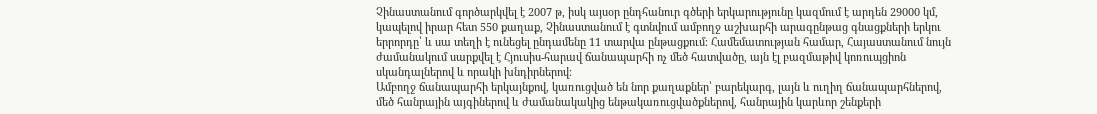Չինաստանում գործարկվել է 2007 թ, իսկ այսօր ընդհանուր գծերի երկարությունը կազմում է արդեն 29000 կմ, կապելով իրար հետ 550 քաղաք, Չինաստանում է գտնվում ամբողջ աշխարհի արագընթաց գնացքների երկու երրորդը՝ և սա տեղի է ունեցել ընդամենը 11 տարվա ընթացքում։ Համեմատության համար, Հայաստանում նույն ժամանակում սարքվել է Հյուսիս-հարավ ճանապարհի ոչ մեծ հատվածը, այն էլ բազմաթիվ կոռուպցիոն սկանդալներով և որակի խնդիրներով։
Ամբողջ ճանապարհի երկայնքով, կառուցված են նոր քաղաքներ՝ բարեկարգ, լայն և ուղիղ ճանապարհներով, մեծ հանրային այգիներով և ժամանակակից ենթակառուցվածքներով, հանրային կարևոր շենքերի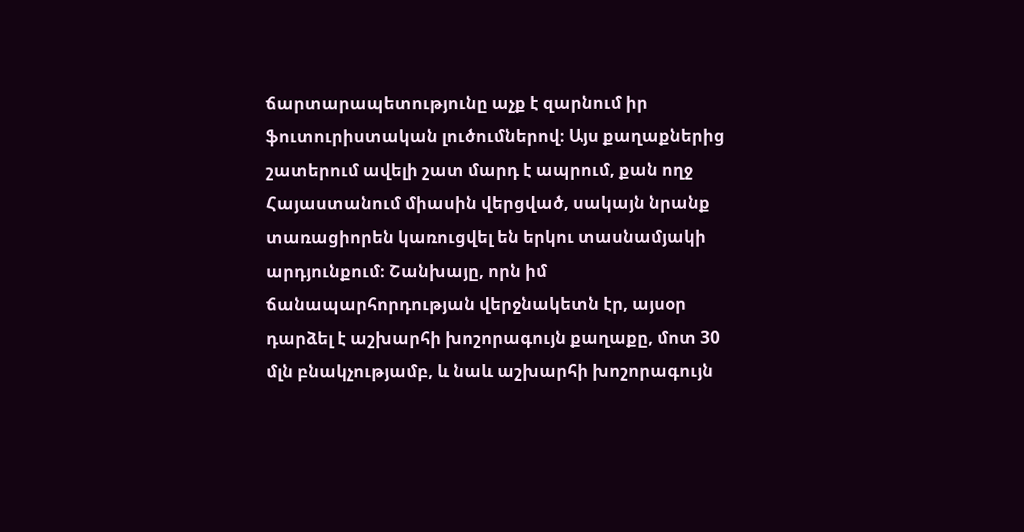ճարտարապետությունը աչք է զարնում իր ֆուտուրիստական լուծումներով։ Այս քաղաքներից շատերում ավելի շատ մարդ է ապրում, քան ողջ Հայաստանում միասին վերցված, սակայն նրանք տառացիորեն կառուցվել են երկու տասնամյակի արդյունքում։ Շանխայը, որն իմ ճանապարհորդության վերջնակետն էր, այսօր դարձել է աշխարհի խոշորագույն քաղաքը, մոտ 30 մլն բնակչությամբ, և նաև աշխարհի խոշորագույն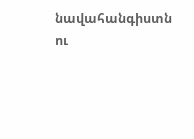նավահանգիստն ու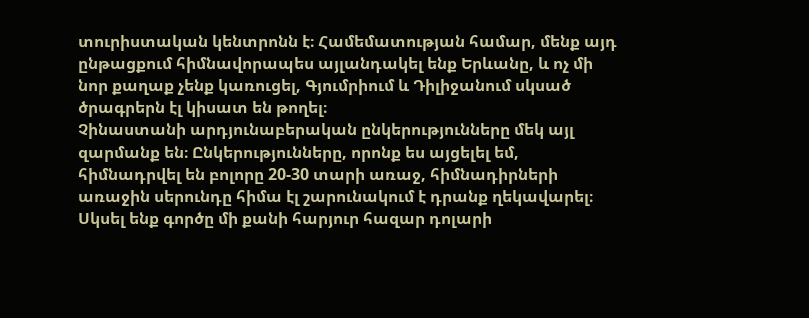տուրիստական կենտրոնն է։ Համեմատության համար, մենք այդ ընթացքում հիմնավորապես այլանդակել ենք Երևանը, և ոչ մի նոր քաղաք չենք կառուցել, Գյումրիում և Դիլիջանում սկսած ծրագրերն էլ կիսատ են թողել։
Չինաստանի արդյունաբերական ընկերությունները մեկ այլ զարմանք են։ Ընկերությունները, որոնք ես այցելել եմ, հիմնադրվել են բոլորը 20-30 տարի առաջ, հիմնադիրների առաջին սերունդը հիմա էլ շարունակում է դրանք ղեկավարել։ Սկսել ենք գործը մի քանի հարյուր հազար դոլարի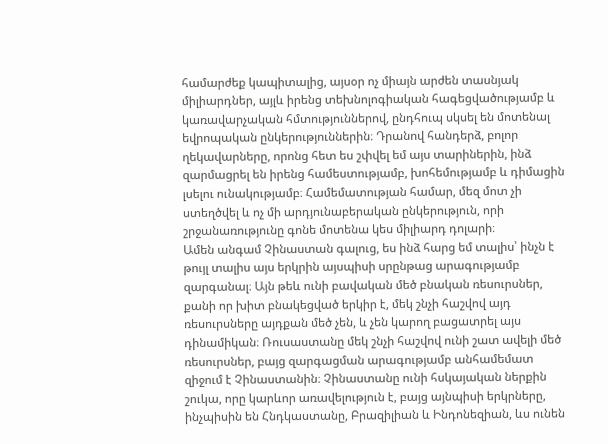համարժեք կապիտալից, այսօր ոչ միայն արժեն տասնյակ միլիարդներ, այլև իրենց տեխնոլոգիական հագեցվածությամբ և կառավարչական հմտություններով, ընդհուպ սկսել են մոտենալ եվրոպական ընկերություններին։ Դրանով հանդերձ, բոլոր ղեկավարները, որոնց հետ ես շփվել եմ այս տարիներին, ինձ զարմացրել են իրենց համեստությամբ, խոհեմությամբ և դիմացին լսելու ունակությամբ։ Համեմատության համար, մեզ մոտ չի ստեղծվել և ոչ մի արդյունաբերական ընկերություն, որի շրջանառությունը գոնե մոտենա կես միլիարդ դոլարի։
Ամեն անգամ Չինաստան գալուց, ես ինձ հարց եմ տալիս՝ ինչն է թույլ տալիս այս երկրին այսպիսի սրընթաց արագությամբ զարգանալ։ Այն թեև ունի բավական մեծ բնական ռեսուրսներ, քանի որ խիտ բնակեցված երկիր է, մեկ շնչի հաշվով այդ ռեսուրսները այդքան մեծ չեն, և չեն կարող բացատրել այս դինամիկան։ Ռուսաստանը մեկ շնչի հաշվով ունի շատ ավելի մեծ ռեսուրսներ, բայց զարգացման արագությամբ անհամեմատ զիջում է Չինաստանին։ Չինաստանը ունի հսկայական ներքին շուկա, որը կարևոր առավելություն է, բայց այնպիսի երկրները, ինչպիսին են Հնդկաստանը, Բրազիլիան և Ինդոնեզիան, ևս ունեն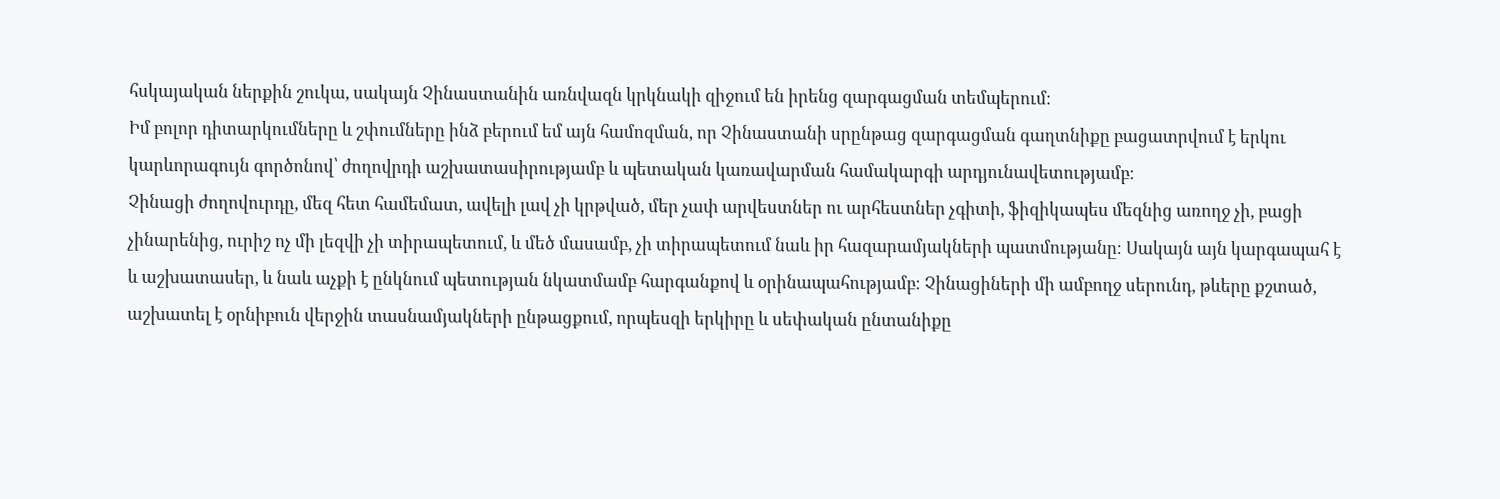հսկայական ներքին շուկա, սակայն Չինաստանին առնվազն կրկնակի զիջում են իրենց զարգացման տեմպերում։
Իմ բոլոր դիտարկումները և շփումները ինձ բերում եմ այն համոզման, որ Չինաստանի սրընթաց զարգացման գաղտնիքը բացատրվում է երկու կարևորագույն գործոնով՝ ժողովրդի աշխատասիրությամբ և պետական կառավարման համակարգի արդյունավետությամբ։
Չինացի ժողովուրդը, մեզ հետ համեմատ, ավելի լավ չի կրթված, մեր չափ արվեստներ ու արհեստներ չգիտի, ֆիզիկապես մեզնից առողջ չի, բացի չինարենից, ուրիշ ոչ մի լեզվի չի տիրապետում, և մեծ մասամբ, չի տիրապետում նաև իր հազարամյակների պատմությանը։ Սակայն այն կարգապահ է և աշխատասեր, և նաև աչքի է ընկնում պետության նկատմամբ հարգանքով և օրինապահությամբ։ Չինացիների մի ամբողջ սերունդ, թևերը քշտած, աշխատել է օրնիբուն վերջին տասնամյակների ընթացքում, որպեսզի երկիրը և սեփական ընտանիքը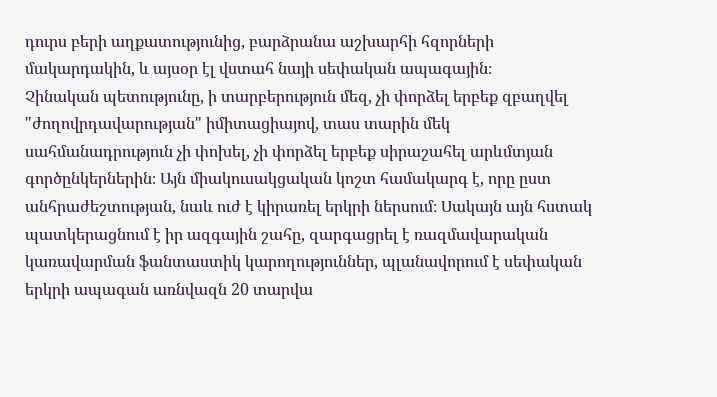դուրս բերի աղքատությունից, բարձրանա աշխարհի հզորների մակարդակին, և այսօր էլ վստահ նայի սեփական ապագային։
Չինական պետությունը, ի տարբերություն մեզ, չի փորձել երբեք զբաղվել "ժողովրդավարության" իմիտացիայով, տաս տարին մեկ սահմանադրություն չի փոխել, չի փորձել երբեք սիրաշահել արևմտյան գործընկերներին։ Այն միակուսակցական կոշտ համակարգ է, որը ըստ անհրաժեշտության, նաև ուժ է կիրառել երկրի ներսում։ Սակայն այն հստակ պատկերացնում է իր ազգային շահը, զարգացրել է ռազմավարական կառավարման ֆանտաստիկ կարողություններ, պլանավորում է սեփական երկրի ապագան առնվազն 20 տարվա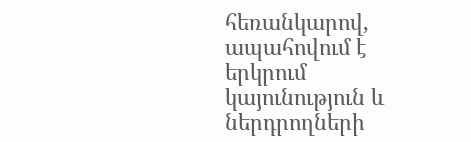հեռանկարով, ապահովում է երկրում կայունություն և ներդրողների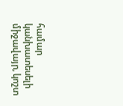համար կանխատեսելի միջավայր, կոշտ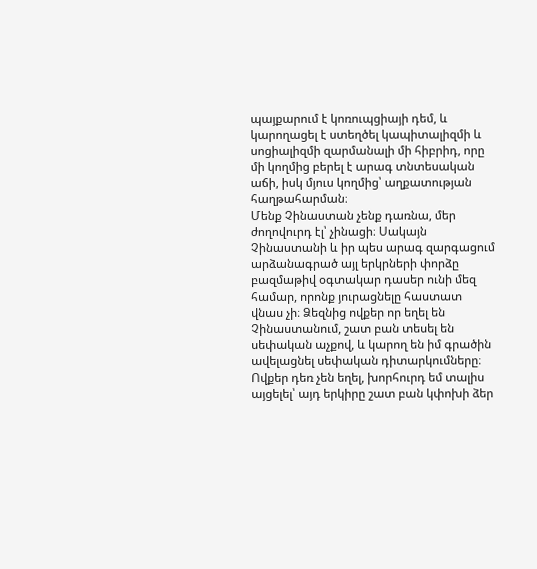պայքարում է կոռուպցիայի դեմ, և կարողացել է ստեղծել կապիտալիզմի և սոցիալիզմի զարմանալի մի հիբրիդ, որը մի կողմից բերել է արագ տնտեսական աճի, իսկ մյուս կողմից՝ աղքատության հաղթահարման։
Մենք Չինաստան չենք դառնա, մեր ժողովուրդ էլ՝ չինացի։ Սակայն Չինաստանի և իր պես արագ զարգացում արձանագրած այլ երկրների փորձը բազմաթիվ օգտակար դասեր ունի մեզ համար, որոնք յուրացնելը հաստատ վնաս չի։ Ձեզնից ովքեր որ եղել են Չինաստանում, շատ բան տեսել են սեփական աչքով, և կարող են իմ գրածին ավելացնել սեփական դիտարկումները։ Ովքեր դեռ չեն եղել, խորհուրդ եմ տալիս այցելել՝ այդ երկիրը շատ բան կփոխի ձեր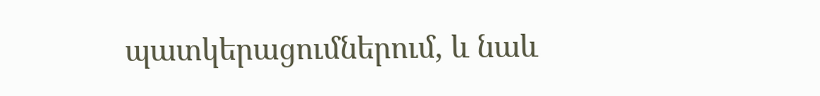պատկերացումներում, և նաև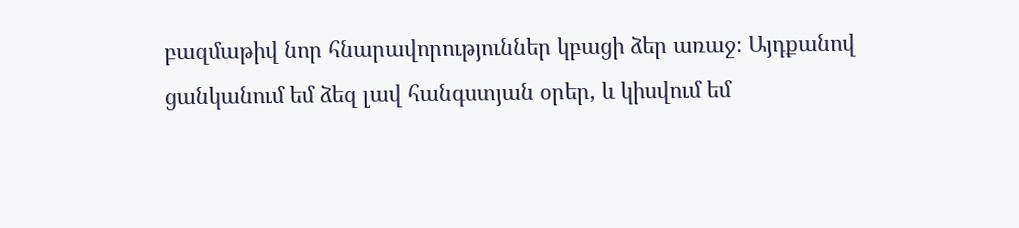բազմաթիվ նոր հնարավորություններ կբացի ձեր առաջ։ Այդքանով ցանկանում եմ ձեզ լավ հանգստյան օրեր, և կիսվում եմ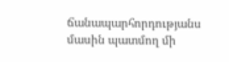ճանապարհորդությանս մասին պատմող մի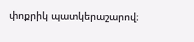փոքրիկ պատկերաշարով։